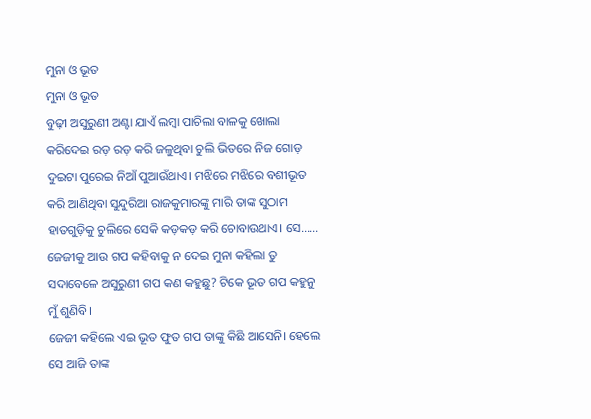ମୁନା ଓ ଭୂତ
ମୁନା ଓ ଭୂତ
ବୁଢ଼ୀ ଅସୁରୁଣୀ ଅଣ୍ଟା ଯାଏଁ ଲମ୍ବା ପାଚିଲା ବାଳକୁ ଖୋଲା କରିଦେଇ ରଡ଼ ରଡ଼ କରି ଜଳୁଥିବା ଚୁଲି ଭିତରେ ନିଜ ଗୋଡ଼ ଦୁଇଟା ପୁରେଇ ନିଆଁ ପୁଆଉଁଥାଏ। ମଝିରେ ମଝିରେ ବଶୀଭୂତ କରି ଆଣିଥିବା ସୁନ୍ଦୁରିଆ ରାଜକୁମାରଙ୍କୁ ମାରି ତାଙ୍କ ସୁଠାମ ହାତଗୁଡ଼ିକୁ ଚୁଲିରେ ସେକି କଡ଼କଡ଼ କରି ଚୋବାଉଥାଏ। ସେ......
ଜେଜୀକୁ ଆଉ ଗପ କହିବାକୁ ନ ଦେଇ ମୁନା କହିଲା ତୁ ସଦାବେଳେ ଅସୁରୁଣୀ ଗପ କଣ କହୁଛୁ? ଟିକେ ଭୂତ ଗପ କହୁନୁ ମୁଁ ଶୁଣିବି।
ଜେଜୀ କହିଲେ ଏଇ ଭୂତ ଫୁତ ଗପ ତାଙ୍କୁ କିଛି ଆସେନି। ହେଲେ ସେ ଆଜି ତାଙ୍କ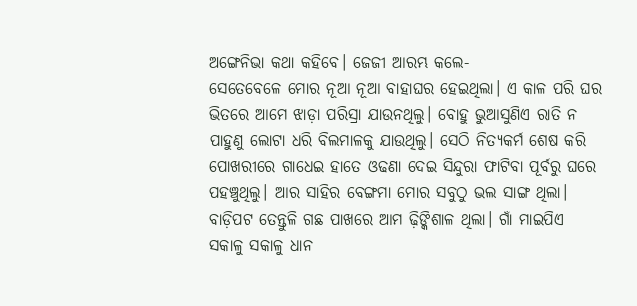ଅଙ୍ଗେନିଭା କଥା କହିବେ। ଜେଜୀ ଆରମ୍ଭ କଲେ-
ସେତେବେଳେ ମୋର ନୂଆ ନୂଆ ବାହାଘର ହେଇଥିଲା। ଏ କାଳ ପରି ଘର ଭିତରେ ଆମେ ଝାଡ଼ା ପରିସ୍ରା ଯାଉନଥିଲୁ। ବୋହୁ ଭୁଆସୁଣିଏ ରାତି ନ ପାହୁଣୁ ଲୋଟା ଧରି ବିଲମାଳକୁ ଯାଉଥିଲୁ। ସେଠି ନିତ୍ୟକର୍ମ ଶେଷ କରି ପୋଖରୀରେ ଗାଧେଇ ହାତେ ଓଢଣା ଦେଇ ସିନ୍ଦୁରା ଫାଟିବା ପୂର୍ବରୁ ଘରେ ପହଞ୍ଚୁଥିଲୁ। ଆର ସାହିର ବେଙ୍ଗମା ମୋର ସବୁଠୁ ଭଲ ସାଙ୍ଗ ଥିଲା।
ବାଡ଼ିପଟ ତେନ୍ତୁଳି ଗଛ ପାଖରେ ଆମ ଢ଼ିଙ୍କିଶାଳ ଥିଲା। ଗାଁ ମାଇପିଏ ସକାଳୁ ସକାଳୁ ଧାନ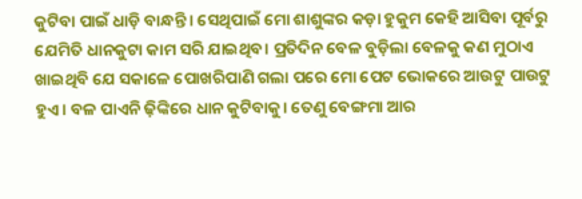କୁଟିବା ପାଇଁ ଧାଡ଼ି ବାନ୍ଧନ୍ତି। ସେଥିପାଇଁ ମୋ ଶାଶୁଙ୍କର କଡ଼ା ହୁକୁମ କେହି ଆସିବା ପୂର୍ବରୁ ଯେମିତି ଧାନକୁଟା କାମ ସରି ଯାଇଥିବ। ପ୍ରତିଦିନ ବେଳ ବୁଡ଼ିଲା ବେଳକୁ କଣ ମୁଠାଏ ଖାଇଥିବି ଯେ ସକାଳେ ପୋଖରିପାଣି ଗଲା ପରେ ମୋ ପେଟ ଭୋକରେ ଆଉଟୁ ପାଉଟୁ ହୁଏ। ବଳ ପାଏନି ଢ଼ିଙ୍କିରେ ଧାନ କୁଟିବାକୁ। ତେଣୁ ବେଙ୍ଗମା ଆର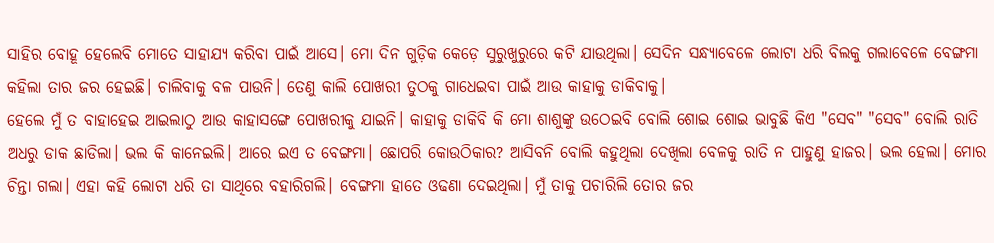ସାହିର ବୋହୂ ହେଲେବି ମୋତେ ସାହାଯ୍ୟ କରିବା ପାଇଁ ଆସେ। ମୋ ଦିନ ଗୁଡ଼ିକ କେଡ଼େ ସୁରୁଖୁରୁରେ କଟି ଯାଉଥିଲା। ସେଦିନ ସନ୍ଧ୍ୟାବେଳେ ଲୋଟା ଧରି ବିଲକୁ ଗଲାବେଳେ ବେଙ୍ଗମା କହିଲା ତାର ଜର ହେଇଛି। ଚାଲିବାକୁ ବଳ ପାଉନି। ତେଣୁ କାଲି ପୋଖରୀ ତୁଠକୁ ଗାଧେଇବା ପାଇଁ ଆଉ କାହାକୁ ଡାକିବାକୁ।
ହେଲେ ମୁଁ ତ ବାହାହେଇ ଆଇଲାଠୁ ଆଉ କାହାସଙ୍ଗେ ପୋଖରୀକୁ ଯାଇନି। କାହାକୁ ଡାକିବି କି ମୋ ଶାଶୁଙ୍କୁ ଉଠେଇବି ବୋଲି ଶୋଇ ଶୋଇ ଭାବୁଛି କିଏ "ସେବ" "ସେବ" ବୋଲି ରାତି ଅଧରୁ ଡାକ ଛାଡିଲା। ଭଲ କି କାନେଇଲି। ଆରେ ଇଏ ତ ବେଙ୍ଗମା। ଛୋପରି କୋଉଠିକାର? ଆସିବନି ବୋଲି କହୁଥିଲା ଦେଖିଲା ବେଳକୁ ରାତି ନ ପାହୁଣୁ ହାଜର। ଭଲ ହେଲା। ମୋର ଚିନ୍ତା ଗଲା। ଏହା କହି ଲୋଟା ଧରି ତା ସାଥିରେ ବହାରିଗଲି। ବେଙ୍ଗମା ହାତେ ଓଢଣା ଦେଇଥିଲା। ମୁଁ ତାକୁ ପଚାରିଲି ତୋର ଜର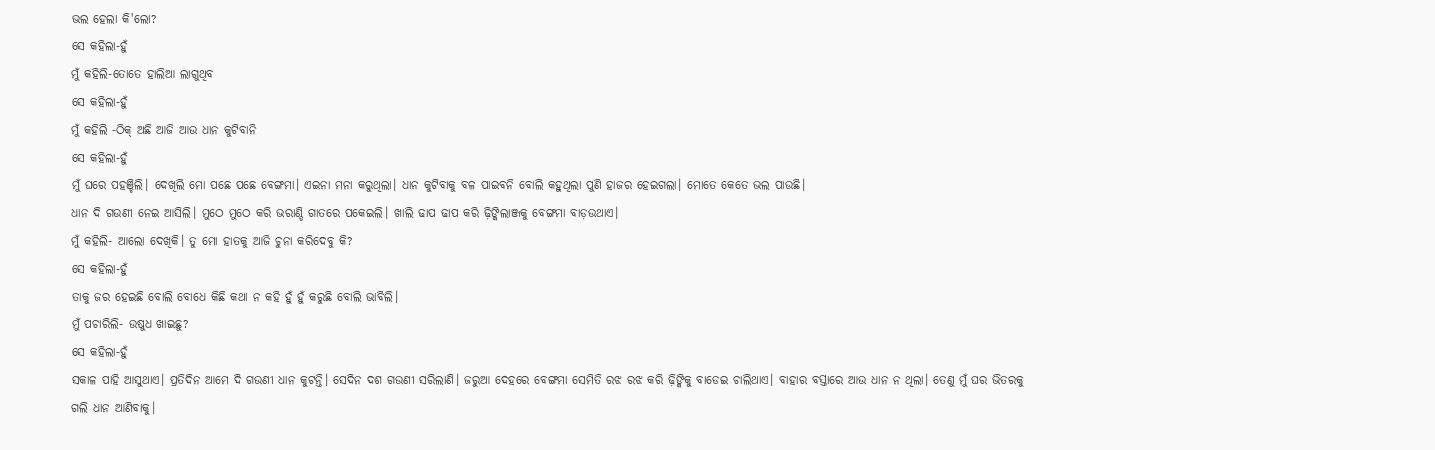ଭଲ ହେଲା କି'ଲୋ?
ସେ କହିଲା-ହୁଁ
ମୁଁ କହିଲି-ତୋତେ ହାଲିଆ ଲାଗୁଥିବ
ସେ କହିଲା-ହୁଁ
ମୁଁ କହିଲି -ଠିକ୍ ଅଛି ଆଜି ଆଉ ଧାନ କୁଟିବାନି
ସେ କହିଲା-ହୁଁ
ମୁଁ ଘରେ ପହଞ୍ଚିଲି। ଦେଖିଲି ମୋ ପଛେ ପଛେ ବେଙ୍ଗମା। ଏଇନା ମନା କରୁଥିଲା। ଧାନ କୁଟିବାକୁ ବଳ ପାଇବନି ବୋଲି କହୁଥିଲା ପୁଣି ହାଜର ହେଇଗଲା। ମୋତେ କେତେ ଭଲ ପାଉଛି।
ଧାନ ଦି ଗଉଣୀ ନେଇ ଆସିଲି। ମୁଠେ ମୁଠେ କରି ଭରାଣ୍ଡି ଗାତରେ ପକେଇଲି। ଖାଲି ଢାପ ଢାପ କରି ଢ଼ିଙ୍କିଲାଞ୍ଜକୁ ବେଙ୍ଗମା ବାଡ଼ଉଥାଏ।
ମୁଁ କହିଲି- ଆଲୋ ଦେଖିକି। ତୁ ମୋ ହାତକୁ ଆଜି ଚୁନା କରିଦେବୁ କି?
ସେ କହିଲା-ହୁଁ
ତାକୁ ଜର ହେଇଛି ବୋଲି ବୋଧେ କିଛି କଥା ନ କହି ହୁଁ ହୁଁ କରୁଛି ବୋଲି ଭାବିଲି।
ମୁଁ ପଚାରିଲି- ଉଷୁଧ ଖାଇଛୁ?
ସେ କହିଲା-ହୁଁ
ସକାଳ ପାହି ଆସୁଥାଏ। ପ୍ରତିଦିନ ଆମେ ଦି ଗଉଣୀ ଧାନ କୁଟନ୍ତି। ସେଦିନ ଦଶ ଗଉଣୀ ସରିଲାଣି। ଜରୁଆ ଦେହରେ ବେଙ୍ଗମା ସେମିତି ରଝ ରଝ କରି ଢ଼ିଙ୍କିକୁ ବାଡେଇ ଚାଲିଥାଏ। ବାହାର ବସ୍ତାରେ ଆଉ ଧାନ ନ ଥିଲା। ତେଣୁ ମୁଁ ଘର ଭିତରକୁ ଗଲି ଧାନ ଆଣିବାକୁ।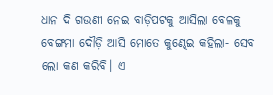ଧାନ ଦି ଗଉଣୀ ନେଇ ବାଡ଼ିପଟକୁ ଆସିଲା ବେଳକୁ ବେଙ୍ଗମା ଦୌଡ଼ି ଆସି ମୋତେ କୁଣ୍ଢେଇ କହିଲା- ସେବ ଲୋ କଣ କରିବି। ଏ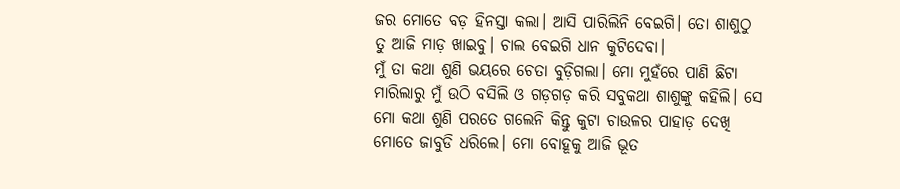ଜର ମୋତେ ବଡ଼ ହିନସ୍ତା କଲା। ଆସି ପାରିଲିନି ବେଇଗି। ତୋ ଶାଶୁଠୁ ତୁ ଆଜି ମାଡ଼ ଖାଇବୁ। ଚାଲ ବେଇଗି ଧାନ କୁଟିଦେବା।
ମୁଁ ତା କଥା ଶୁଣି ଭୟରେ ଚେତା ବୁଡ଼ିଗଲା। ମୋ ମୁହଁରେ ପାଣି ଛିଟା ମାରିଲାରୁ ମୁଁ ଉଠି ବସିଲି ଓ ଗଡ଼ଗଡ଼ କରି ସବୁକଥା ଶାଶୁଙ୍କୁ କହିଲି। ସେ ମୋ କଥା ଶୁଣି ପରତେ ଗଲେନି କିନ୍ତୁ କୁଟା ଚାଉଳର ପାହାଡ଼ ଦେଖି ମୋତେ ଜାବୁଡି ଧରିଲେ। ମୋ ବୋହୂକୁ ଆଜି ଭୂତ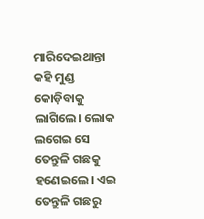ମାରିଦେଇଥାନ୍ତା କହି ମୁଣ୍ଡ କୋଡ଼ିବାକୁ ଲାଗିଲେ। ଲୋକ ଲଗେଇ ସେ ତେନ୍ତୁଳି ଗଛକୁ ହଣେଇଲେ। ଏଇ ତେନ୍ତୁଳି ଗଛରୁ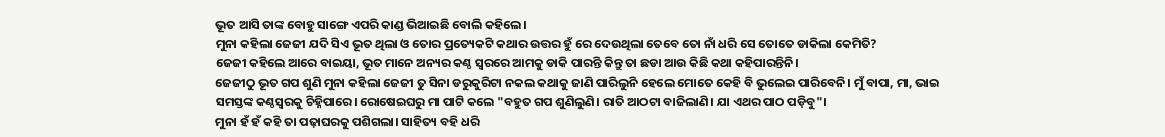ଭୂତ ଆସି ତାଙ୍କ ବୋହୁ ସାଙ୍ଗେ ଏପରି କାଣ୍ଡ ଭିଆଇଛି ବୋଲି କହିଲେ।
ମୁନା କହିଲା ଜେଜୀ ଯଦି ସିଏ ଭୂତ ଥିଲା ଓ ତୋର ପ୍ରତ୍ୟେକଟି କଥାର ଉତ୍ତର ହୁଁ ରେ ଦେଉଥିଲା ତେବେ ତୋ ନାଁ ଧରି ସେ ତୋତେ ଡାକିଲା କେମିତି?
ଜେଜୀ କହିଲେ ଆରେ ବାଇୟା, ଭୂତ ମାନେ ଅନ୍ୟର କଣ୍ଠ ସ୍ୱରରେ ଆମକୁ ଡାକି ପାରନ୍ତି କିନ୍ତୁ ତା ଛଡା ଆଉ କିଛି କଥା କହିପାରନ୍ତିନି।
ଜେଜୀଠୁ ଭୂତ ଗପ ଶୁଣି ମୁନା କହିଲା ଜେଜୀ ତୁ ସିନା ଡରୁକୁରିଟା ନକଲ କଥାକୁ ଜାଣି ପାରିଲୁନି ହେଲେ ମୋତେ କେହି ବି ଭୁଲେଇ ପାରିବେନି। ମୁଁ ବାପା, ମା, ଭାଇ ସମସ୍ତଙ୍କ କଣ୍ଠସ୍ୱରକୁ ଚିହ୍ନିପାରେ। ରୋଷେଇଘରୁ ମା ପାଟି କଲେ "ବହୁତ ଗପ ଶୁଣିଲୁଣି। ରାତି ଆଠଟା ବାଜିଲାଣି। ଯା ଏଥର ପାଠ ପଡ଼ିବୁ"।
ମୁନା ହଁ ହଁ କହି ତା ପଢ଼ାଘରକୁ ପଶିଗଲା। ସାହିତ୍ୟ ବହି ଧରି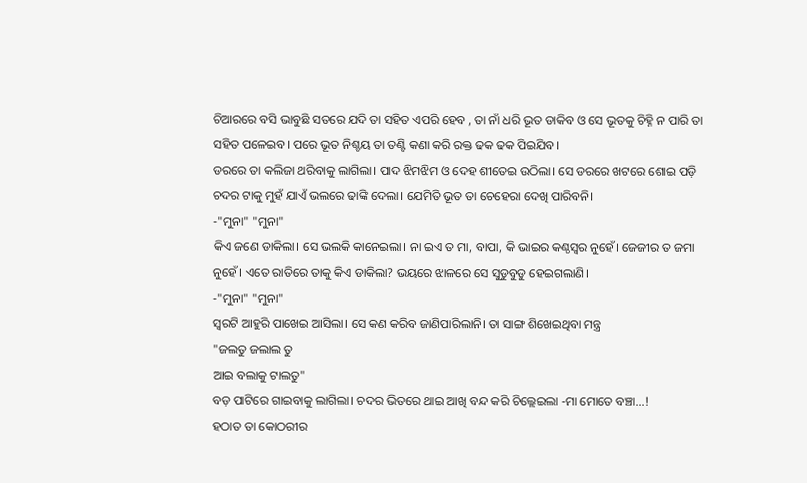ଚିଆରରେ ବସି ଭାବୁଛି ସତରେ ଯଦି ତା ସହିତ ଏପରି ହେବ , ତା ନାଁ ଧରି ଭୂତ ଡାକିବ ଓ ସେ ଭୂତକୁ ଚିହ୍ନି ନ ପାରି ତା ସହିତ ପଳେଇବ। ପରେ ଭୂତ ନିଶ୍ଚୟ ତା ତଣ୍ଟି କଣା କରି ରକ୍ତ ଢକ ଢକ ପିଇଯିବ।
ଡରରେ ତା କଲିଜା ଥରିବାକୁ ଲାଗିଲା। ପାଦ ଝିମଝିମ ଓ ଦେହ ଶୀତେଇ ଉଠିଲା। ସେ ଡରରେ ଖଟରେ ଶୋଇ ପଡ଼ି ଚଦର ଟାକୁ ମୁହଁ ଯାଏଁ ଭଲରେ ଢାଙ୍କି ଦେଲା। ଯେମିତି ଭୂତ ତା ଚେହେରା ଦେଖି ପାରିବନି।
-"ମୁନା" "ମୁନା"
କିଏ ଜଣେ ଡାକିଲା। ସେ ଭଲକି କାନେଇଲା। ନା ଇଏ ତ ମା, ବାପା, କି ଭାଇର କଣ୍ଠସ୍ୱର ନୁହେଁ। ଜେଜୀର ତ ଜମା ନୁହେଁ। ଏତେ ରାତିରେ ତାକୁ କିଏ ଡାକିଲା? ଭୟରେ ଝାଳରେ ସେ ସୁଡୁବୁଡୁ ହେଇଗଲାଣି।
-"ମୁନା" "ମୁନା"
ସ୍ୱରଟି ଆହୁରି ପାଖେଇ ଆସିଲା। ସେ କଣ କରିବ ଜାଣିପାରିଲାନି। ତା ସାଙ୍ଗ ଶିଖେଇଥିବା ମନ୍ତ୍ର
"ଜଲତୁ ଜଲାଲ ତୁ
ଆଇ ବଲାକୁ ଟାଲତୁ"
ବଡ଼ ପାଟିରେ ଗାଇବାକୁ ଲାଗିଲା। ଚଦର ଭିତରେ ଥାଇ ଆଖି ବନ୍ଦ କରି ଚିଲ୍ଲେଇଲା -ମା ମୋତେ ବଞ୍ଚା...!
ହଠାତ ତା କୋଠରୀର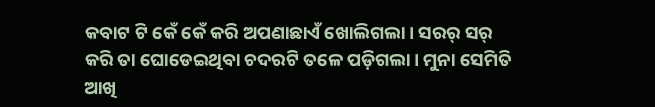କବାଟ ଟି କେଁ କେଁ କରି ଅପଣାଛାଏଁ ଖୋଲିଗଲା। ସରର୍ ସର୍ କରି ତା ଘୋଡେଇଥିବା ଚଦରଟି ତଳେ ପଡ଼ିଗଲା। ମୁନା ସେମିତି ଆଖି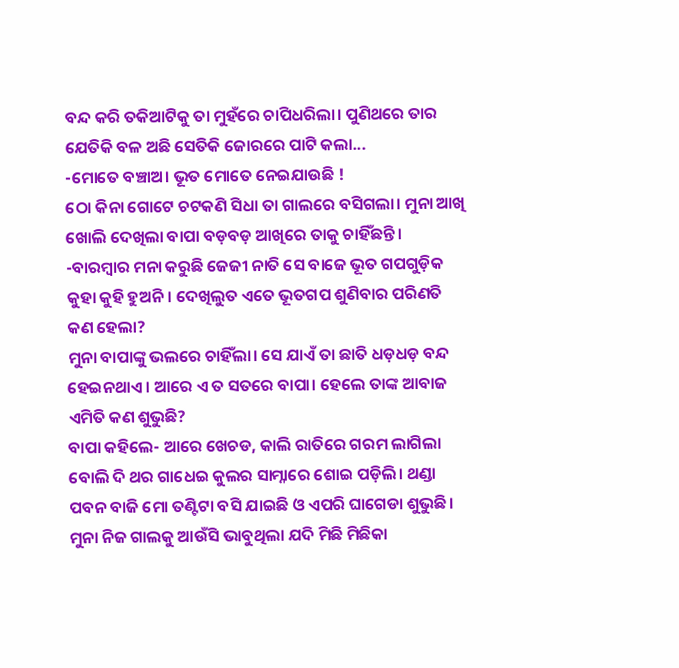ବନ୍ଦ କରି ତକିଆଟିକୁ ତା ମୁହଁରେ ଚାପିଧରିଲା। ପୁଣିଥରେ ତାର ଯେତିକି ବଳ ଅଛି ସେତିକି ଜୋରରେ ପାଟି କଲା...
-ମୋତେ ବଞ୍ଚାଅ। ଭୂତ ମୋତେ ନେଇଯାଉଛି !
ଠୋ କିନା ଗୋଟେ ଚଟକଣି ସିଧା ତା ଗାଲରେ ବସିଗଲା। ମୁନା ଆଖି ଖୋଲି ଦେଖିଲା ବାପା ବଡ଼ବଡ଼ ଆଖିରେ ତାକୁ ଚାହିଁଛନ୍ତି।
-ବାରମ୍ବାର ମନା କରୁଛି ଜେଜୀ ନାତି ସେ ବାଜେ ଭୂତ ଗପଗୁଡ଼ିକ କୁହା କୁହି ହୁଅନି। ଦେଖିଲୁତ ଏତେ ଭୂତଗପ ଶୁଣିବାର ପରିଣତି କଣ ହେଲା?
ମୁନା ବାପାଙ୍କୁ ଭଲରେ ଚାହିଁଲା। ସେ ଯାଏଁ ତା ଛାତି ଧଡ଼ଧଡ଼ ବନ୍ଦ ହେଇନଥାଏ। ଆରେ ଏ ତ ସତରେ ବାପା। ହେଲେ ତାଙ୍କ ଆବାଜ ଏମିତି କଣ ଶୁଭୁଛି?
ବାପା କହିଲେ- ଆରେ ଖେଚଡ, କାଲି ରାତିରେ ଗରମ ଲାଗିଲା ବୋଲି ଦି ଥର ଗାଧେଇ କୁଲର ସାମ୍ନାରେ ଶୋଇ ପଡ଼ିଲି। ଥଣ୍ଡା ପବନ ବାଜି ମୋ ତଣ୍ଟିଟା ବସି ଯାଇଛି ଓ ଏପରି ଘାଗେଡା ଶୁଭୁଛି।
ମୁନା ନିଜ ଗାଲକୁ ଆଉଁସି ଭାବୁଥିଲା ଯଦି ମିଛି ମିଛିକା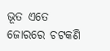ଭୂତ ଏତେ ଜୋରରେ ଚଟକଣି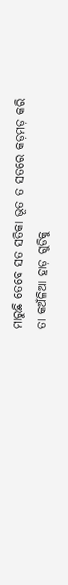ମାରୁଛି ତେବେ ସତ ସତିକା ଭୂତ ତ ସତରେ କଡ଼ମଡ଼ କରି ତା କଅଁଳିଆ ହାଡ଼ ଗୁଡିକୁ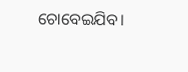ଚୋବେଇଯିବ।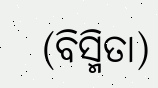(ବିସ୍ମିତା)